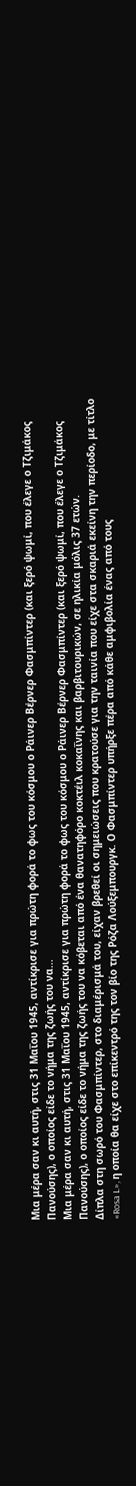Μια μέρα σαν κι αυτή, στις 31 Μαΐου 1945, αντίκρισε για πρώτη φορά το φως του κόσμου ο Ράινερ Βέρνερ Φασμπίντερ (και ξερό ψωμί, που έλεγε ο Τζιμάκος Πανούσης), ο οποίος είδε το νήμα της ζωής του να...
Μια μέρα σαν κι αυτή, στις 31 Μαΐου 1945, αντίκρισε για πρώτη φορά το φως του κόσμου ο Ράινερ Βέρνερ Φασμπίντερ (και ξερό ψωμί, που έλεγε ο Τζιμάκος Πανούσης), ο οποίος είδε το νήμα της ζωής του να κόβεται από ένα θανατηφόρο κοκτέιλ κοκαΐνης και βαρβιτουρικών, σε ηλικία μόλις 37 ετών.
Δίπλα στη σωρό του Φασμπίντερ, στο διαμέρισμά του, είχαν βρεθεί οι σημειώσεις που κρατούσε για την ταινία που είχε στα σκαριά εκείνη την περίοδο, με τίτλο «Rosa L», η οποία θα είχε στο επίκεντρό της τον βίο της Ρόζα Λούξεμπουργκ. Ο Φασμπίντερ υπήρξε πέρα από κάθε αμφιβολία ένας από τους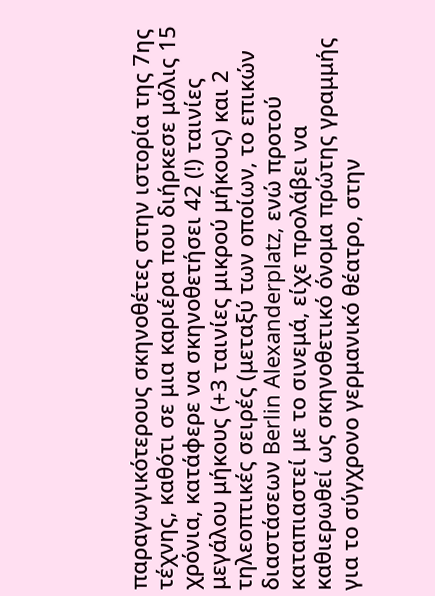παραγωγικότερους σκηνοθέτες στην ιστορία της 7ης τέχνης, καθότι σε μια καριέρα που διήρκεσε μόλις 15 χρόνια, κατάφερε να σκηνοθετήσει 42 (!) ταινίες μεγάλου μήκους (+3 ταινίες μικρού μήκους) και 2 τηλεοπτικές σειρές (μεταξύ των οποίων, το επικών διαστάσεων Berlin Alexanderplatz, ενώ προτού καταπιαστεί με το σινεμά, είχε προλάβει να καθιερωθεί ως σκηνοθετικό όνομα πρώτης γραμμής για το σύγχρονο γερμανικό θέατρο, στην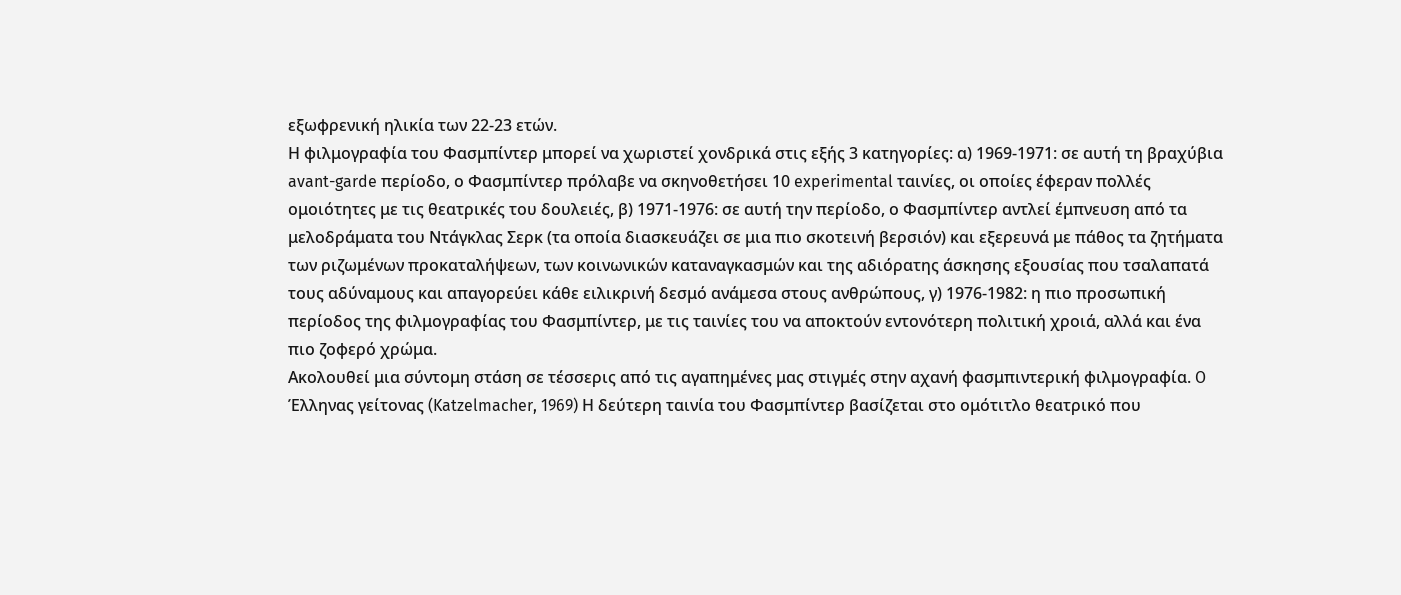εξωφρενική ηλικία των 22-23 ετών.
Η φιλμογραφία του Φασμπίντερ μπορεί να χωριστεί χονδρικά στις εξής 3 κατηγορίες: α) 1969-1971: σε αυτή τη βραχύβια avant-garde περίοδο, ο Φασμπίντερ πρόλαβε να σκηνοθετήσει 10 experimental ταινίες, οι οποίες έφεραν πολλές ομοιότητες με τις θεατρικές του δουλειές, β) 1971-1976: σε αυτή την περίοδο, ο Φασμπίντερ αντλεί έμπνευση από τα μελοδράματα του Ντάγκλας Σερκ (τα οποία διασκευάζει σε μια πιο σκοτεινή βερσιόν) και εξερευνά με πάθος τα ζητήματα των ριζωμένων προκαταλήψεων, των κοινωνικών καταναγκασμών και της αδιόρατης άσκησης εξουσίας που τσαλαπατά τους αδύναμους και απαγορεύει κάθε ειλικρινή δεσμό ανάμεσα στους ανθρώπους, γ) 1976-1982: η πιο προσωπική περίοδος της φιλμογραφίας του Φασμπίντερ, με τις ταινίες του να αποκτούν εντονότερη πολιτική χροιά, αλλά και ένα πιο ζοφερό χρώμα.
Ακολουθεί μια σύντομη στάση σε τέσσερις από τις αγαπημένες μας στιγμές στην αχανή φασμπιντερική φιλμογραφία. O Έλληνας γείτονας (Katzelmacher, 1969) Η δεύτερη ταινία του Φασμπίντερ βασίζεται στο ομότιτλο θεατρικό που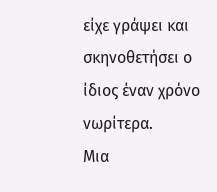είχε γράψει και σκηνοθετήσει ο ίδιος έναν χρόνο νωρίτερα.
Μια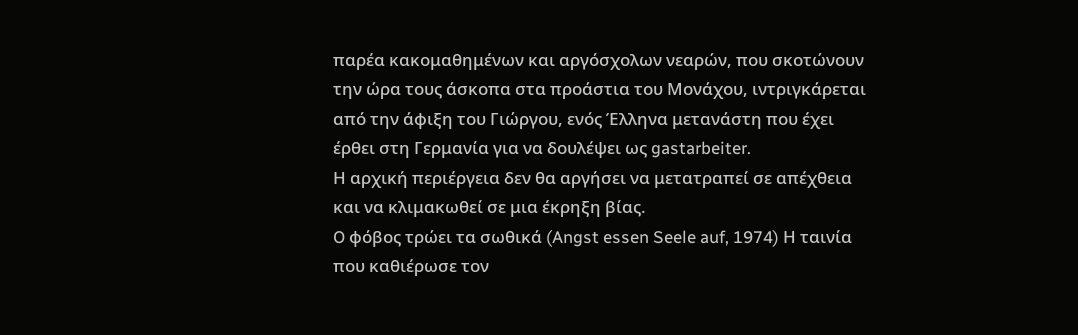παρέα κακομαθημένων και αργόσχολων νεαρών, που σκοτώνουν την ώρα τους άσκοπα στα προάστια του Μονάχου, ιντριγκάρεται από την άφιξη του Γιώργου, ενός Έλληνα μετανάστη που έχει έρθει στη Γερμανία για να δουλέψει ως gastarbeiter.
Η αρχική περιέργεια δεν θα αργήσει να μετατραπεί σε απέχθεια και να κλιμακωθεί σε μια έκρηξη βίας.
O φόβος τρώει τα σωθικά (Angst essen Seele auf, 1974) Η ταινία που καθιέρωσε τον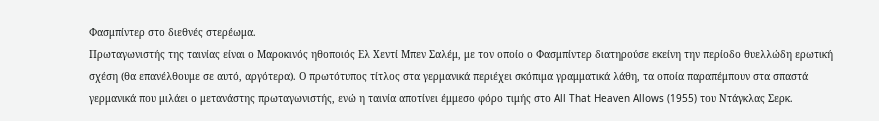Φασμπίντερ στο διεθνές στερέωμα.
Πρωταγωνιστής της ταινίας είναι ο Μαροκινός ηθοποιός Ελ Χεντί Μπεν Σαλέμ, με τον οποίο ο Φασμπίντερ διατηρούσε εκείνη την περίοδο θυελλώδη ερωτική σχέση (θα επανέλθουμε σε αυτό, αργότερα). Ο πρωτότυπος τίτλος στα γερμανικά περιέχει σκόπιμα γραμματικά λάθη, τα οποία παραπέμπουν στα σπαστά γερμανικά που μιλάει ο μετανάστης πρωταγωνιστής, ενώ η ταινία αποτίνει έμμεσο φόρο τιμής στο All That Heaven Allows (1955) του Ντάγκλας Σερκ.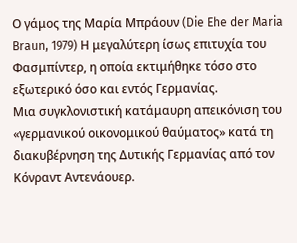Ο γάμος της Μαρία Μπράουν (Die Ehe der Maria Braun, 1979) Η μεγαλύτερη ίσως επιτυχία του Φασμπίντερ, η οποία εκτιμήθηκε τόσο στο εξωτερικό όσο και εντός Γερμανίας.
Μια συγκλονιστική κατάμαυρη απεικόνιση του «γερμανικού οικονομικού θαύματος» κατά τη διακυβέρνηση της Δυτικής Γερμανίας από τον Κόνραντ Αντενάουερ.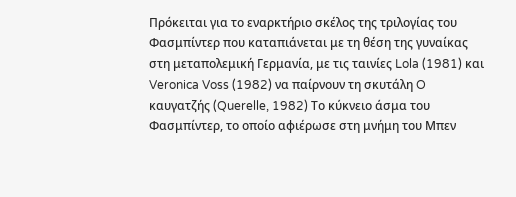Πρόκειται για το εναρκτήριο σκέλος της τριλογίας του Φασμπίντερ που καταπιάνεται με τη θέση της γυναίκας στη μεταπολεμική Γερμανία, με τις ταινίες Lola (1981) και Veronica Voss (1982) να παίρνουν τη σκυτάλη O καυγατζής (Querelle, 1982) Το κύκνειο άσμα του Φασμπίντερ, το οποίο αφιέρωσε στη μνήμη του Μπεν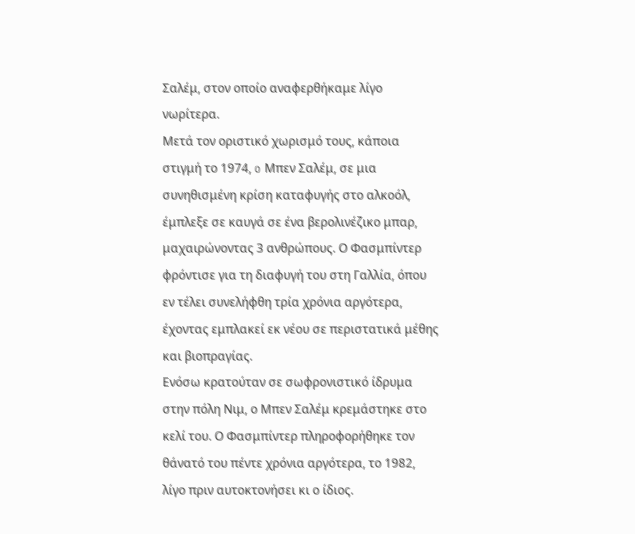Σαλέμ, στον οποίο αναφερθήκαμε λίγο νωρίτερα.
Μετά τον οριστικό χωρισμό τους, κάποια στιγμή το 1974, o Μπεν Σαλέμ, σε μια συνηθισμένη κρίση καταφυγής στο αλκοόλ, έμπλεξε σε καυγά σε ένα βερολινέζικο μπαρ, μαχαιρώνοντας 3 ανθρώπους. Ο Φασμπίντερ φρόντισε για τη διαφυγή του στη Γαλλία, όπου εν τέλει συνελήφθη τρία χρόνια αργότερα, έχοντας εμπλακεί εκ νέου σε περιστατικά μέθης και βιοπραγίας.
Ενόσω κρατούταν σε σωφρονιστικό ίδρυμα στην πόλη Νιμ, ο Μπεν Σαλέμ κρεμάστηκε στο κελί του. Ο Φασμπίντερ πληροφορήθηκε τον θάνατό του πέντε χρόνια αργότερα, το 1982, λίγο πριν αυτοκτονήσει κι ο ίδιος.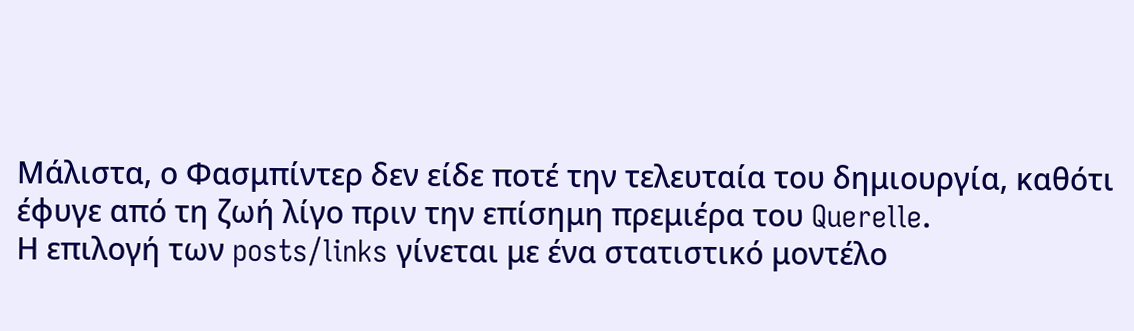Μάλιστα, ο Φασμπίντερ δεν είδε ποτέ την τελευταία του δημιουργία, καθότι έφυγε από τη ζωή λίγο πριν την επίσημη πρεμιέρα του Querelle.
Η επιλογή των posts/links γίνεται με ένα στατιστικό μοντέλο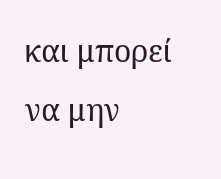και μπορεί να μην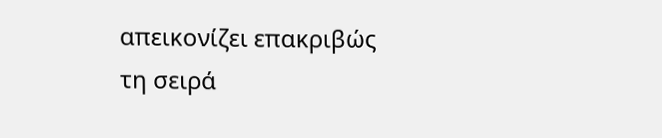απεικονίζει επακριβώς τη σειρά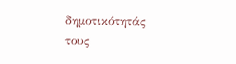δημοτικότητάς τους